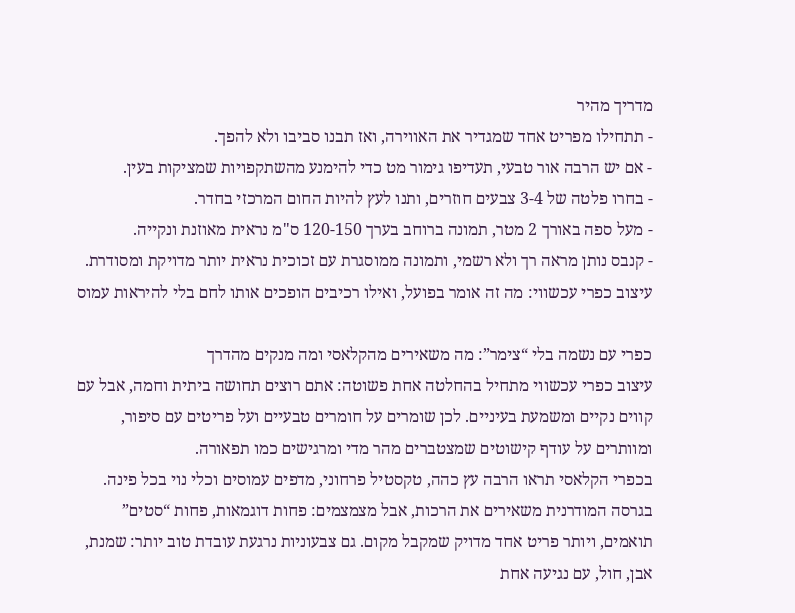מדריך מהיר
- תתחילו מפריט אחד שמגדיר את האווירה, ואז תבנו סביבו ולא להפך.
- אם יש הרבה אור טבעי, תעדיפו גימור מט כדי להימנע מהשתקפויות שמציקות בעין.
- בחרו פלטה של 3-4 צבעים חוזרים, ותנו לעץ להיות החום המרכזי בחדר.
- מעל ספה באורך 2 מטר, תמונה ברוחב בערך 120-150 ס"מ נראית מאוזנת ונקייה.
- קנבס נותן מראה רך ולא רשמי, ותמונה ממוסגרת עם זכוכית נראית יותר מדויקת ומסודרת.
עיצוב כפרי עכשווי: מה זה אומר בפועל, ואילו רכיבים הופכים אותו לחם בלי להיראות עמוס

כפרי עם נשמה בלי “צימר”: מה משאירים מהקלאסי ומה מנקים מהדרך
עיצוב כפרי עכשווי מתחיל בהחלטה אחת פשוטה: אתם רוצים תחושה ביתית וחמה, אבל עם קווים נקיים ומשמעת בעיניים. לכן שומרים על חומרים טבעיים ועל פריטים עם סיפור, ומוותרים על עודף קישוטים שמצטברים מהר מדי ומרגישים כמו תפאורה.
בכפרי הקלאסי תראו הרבה עץ כהה, טקסטיל פרחוני, מדפים עמוסים וכלי נוי בכל פינה. בגרסה המודרנית משאירים את הרכות, אבל מצמצמים: פחות דוגמאות, פחות “סטים” תואמים, ויותר פריט אחד מדויק שמקבל מקום. גם צבעוניות נרגעת עובדת טוב יותר: שמנת, אבן, חול, עם נגיעה אחת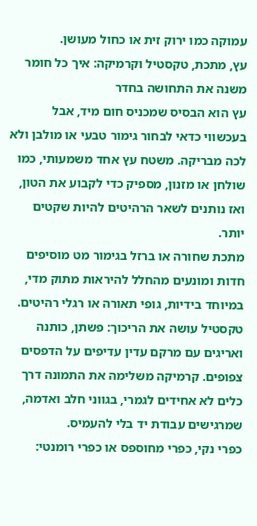עמוקה כמו ירוק זית או כחול מעושן.
עץ, מתכת, טקסטיל וקרמיקה: איך כל חומר משנה את התחושה בחדר
עץ הוא הבסיס שמכניס חום מיד, אבל בעכשווי כדאי לבחור גימור טבעי או מולבן ולא לכה מבריקה. משטח עץ אחד משמעותי, כמו שולחן או מזנון, מספיק כדי לקבוע את הטון, ואז נותנים לשאר הרהיטים להיות שקטים יותר.
מתכת שחורה או ברזל בגימור מט מוסיפים חדות ומונעים מהחלל להיראות מתוק מדי, במיוחד בידיות, גופי תאורה או רגלי רהיטים. טקסטיל עושה את הריכוך: פשתן, כותנה ואריגים עם מרקם עדין עדיפים על הדפסים צפופים. קרמיקה משלימה את התמונה דרך כלים לא אחידים לגמרי, בגווני חלב ואדמה, שמרגישים עבודת יד בלי להעמיס.
כפרי נקי, כפרי מחוספס או כפרי רומנטי: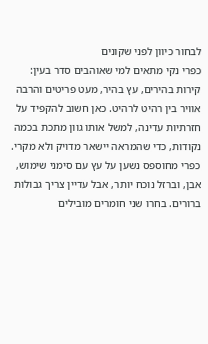לבחור כיוון לפני שקונים
כפרי נקי מתאים למי שאוהבים סדר בעין: קירות בהירים, עץ בהיר, מעט פריטים והרבה אוויר בין רהיט לרהיט. כאן חשוב להקפיד על חזרתיות עדינה, למשל אותו גוון מתכת בכמה נקודות, כדי שהמראה יישאר מדויק ולא מקרי.
כפרי מחוספס נשען על עץ עם סימני שימוש, אבן, וברזל נוכח יותר, אבל עדיין צריך גבולות ברורים. בחרו שני חומרים מובילים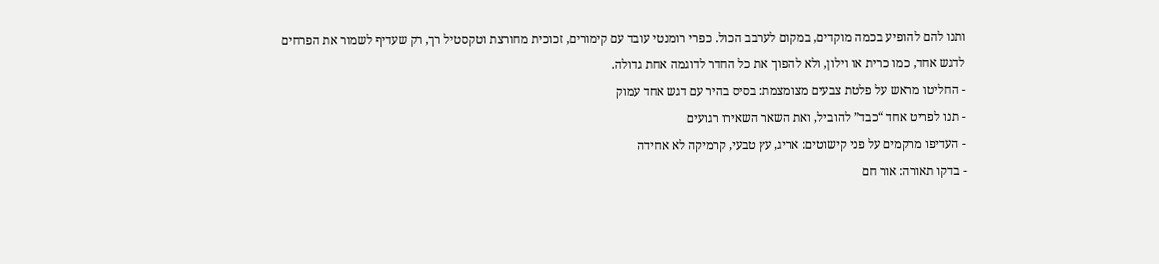ותנו להם להופיע בכמה מוקדים, במקום לערבב הכול. כפרי רומנטי עובד עם קימורים, זכוכית מחורצת וטקסטיל רך, רק שעדיף לשמור את הפרחים לדגש אחד, כמו כרית או וילון, ולא להפוך את כל החדר לדוגמה אחת גדולה.
- החליטו מראש על פלטת צבעים מצומצמת: בסיס בהיר עם דגש אחד עמוק
- תנו לפריט אחד “כבד” להוביל, ואת השאר השאירו רגועים
- העדיפו מרקמים על פני קישוטים: אריג, עץ טבעי, קרמיקה לא אחידה
- בדקו תאורה: אור חם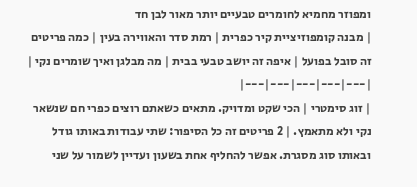ומפוזר מחמיא לחומרים טבעיים יותר מאור לבן חד
| מבנה קומפוזיציית קיר כפרית | רמת סדר והאווירה בעין | כמה פריטים זה סובל בפועל | איפה זה יושב טבעי בבית | מה מבלגן ואיך שומרים נקי |
|---|---|---|---|---|
| זוג סימטרי | הכי שקט ומדויק. מתאים כשאתם רוצים כפרי חם שנשאר נקי ולא מתאמץ. | 2 פריטים זה כל הסיפור: שתי עבודות באותו גודל ובאותו סוג מסגרת. אפשר להחליף אחת בשעון ועדיין לשמור על שני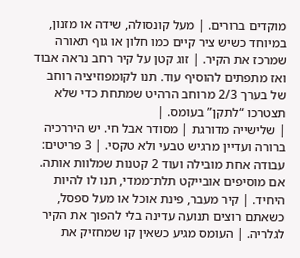מוקדים ברורים. | מעל קונסולה, שידה או מזנון, במיוחד כשיש ציר קיים כמו חלון או גוף תאורה שמרכז את הקיר. | זוג קטן על קיר רחב נראה אבוד ואז מתפתים להוסיף עוד. תנו לקומפוזיציה רוחב של בערך 2/3 מרוחב הרהיט שמתחת כדי שלא תצטרכו “לתקן” בעומס. |
| שלישייה מדורגת | מסודר אבל חי. יש היררכיה ברורה ועדיין מרגיש טבעי ולא טקסי. | 3 פריטים: עבודה אחת מובילה ועוד 2 קטנות שמלוות אותה. אם מוסיפים אובייקט תלת־ממדי, תנו לו להיות היחיד. | קיר מעבר, פינת אוכל או מעל ספסל, כשאתם רוצים תנועה עדינה בלי להפוך את הקיר לגלריה. | העומס מגיע כשאין קו שמחזיק את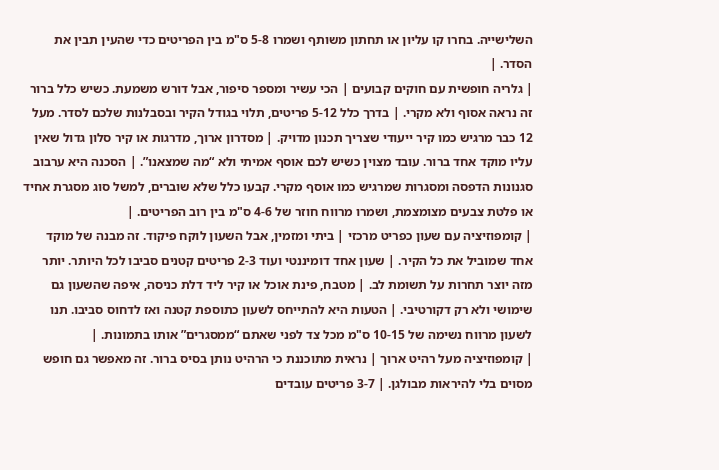השלישייה. בחרו קו עליון או תחתון משותף ושמרו 5-8 ס"מ בין הפריטים כדי שהעין תבין את הסדר. |
| גלריה חופשית עם חוקים קבועים | הכי עשיר ומספר סיפור, אבל דורש משמעת. כשיש כלל ברור זה נראה אסוף ולא מקרי. | בדרך כלל 5-12 פריטים, תלוי בגודל הקיר ובסבלנות שלכם לסדר. מעל 12 כבר מרגיש כמו קיר ייעודי שצריך תכנון מדויק. | מסדרון ארוך, מדרגות או קיר סלון גדול שאין עליו מוקד אחד ברור. עובד מצוין כשיש לכם אוסף אמיתי ולא “מה שמצאנו”. | הסכנה היא ערבוב סגנונות הדפסה ומסגרות שמרגיש כמו אוסף מקרי. קבעו כלל שלא שוברים, למשל סוג מסגרת אחיד או פלטת צבעים מצומצמת, ושמרו מרווח חוזר של 4-6 ס"מ בין רוב הפריטים. |
| קומפוזיציה עם שעון כפריט מרכזי | ביתי ומזמין, אבל השעון לוקח פיקוד. זה מבנה של מוקד אחד שמוביל את כל הקיר. | שעון אחד דומיננטי ועוד 2-3 פריטים קטנים סביבו לכל היותר. יותר מזה יוצר תחרות על תשומת לב. | מטבח, פינת אוכל או קיר ליד דלת כניסה, איפה שהשעון גם שימושי ולא רק דקורטיבי. | הטעות היא להתייחס לשעון כתוספת קטנה ואז לדחוס סביבו. תנו לשעון מרווח נשימה של 10-15 ס"מ מכל צד לפני שאתם “ממסגרים” אותו בתמונות. |
| קומפוזיציה מעל רהיט ארוך | נראית מתוכננת כי הרהיט נותן בסיס ברור. זה מאפשר גם חופש מסוים בלי להיראות מבולגן. | 3-7 פריטים עובדים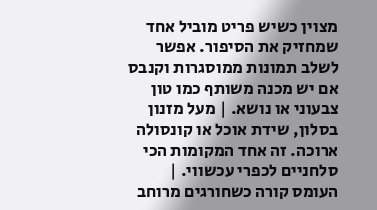מצוין כשיש פריט מוביל אחד שמחזיק את הסיפור. אפשר לשלב תמונות ממוסגרות וקנבס אם יש מכנה משותף כמו טון צבעוני או נושא. | מעל מזנון בסלון, שידת אוכל או קונסולה ארוכה. זה אחד המקומות הכי סלחניים לכפרי עכשווי. | העומס קורה כשחורגים מרוחב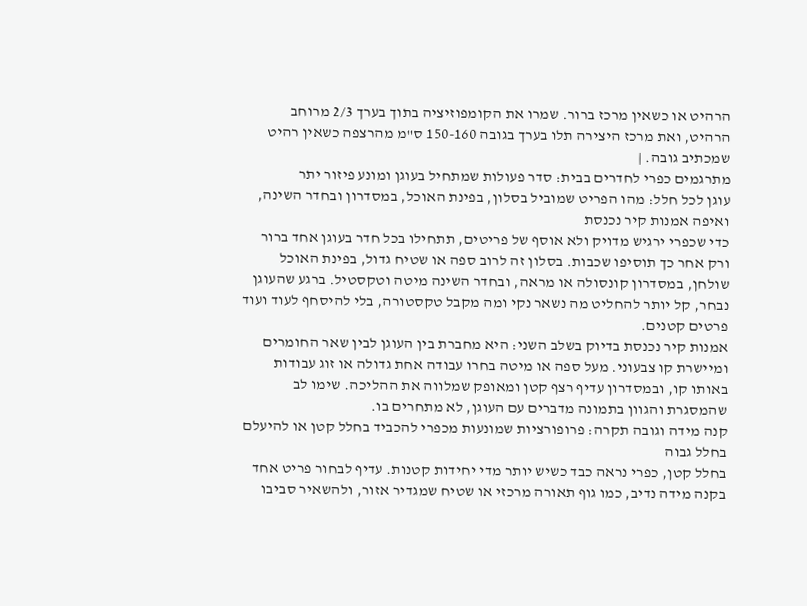הרהיט או כשאין מרכז ברור. שמרו את הקומפוזיציה בתוך בערך 2/3 מרוחב הרהיט, ואת מרכז היצירה תלו בערך בגובה 150-160 ס"מ מהרצפה כשאין רהיט שמכתיב גובה. |
מתרגמים כפרי לחדרים בבית: סדר פעולות שמתחיל בעוגן ומונע פיזור יתר
עוגן לכל חלל: מהו הפריט שמוביל בסלון, בפינת האוכל, במסדרון ובחדר השינה, ואיפה אמנות קיר נכנסת
כדי שכפרי ירגיש מדויק ולא אוסף של פריטים, תתחילו בכל חדר בעוגן אחד ברור ורק אחר כך תוסיפו שכבות. בסלון זה לרוב ספה או שטיח גדול, בפינת האוכל שולחן, במסדרון קונסולה או מראה, ובחדר השינה מיטה וטקסטיל. ברגע שהעוגן נבחר, קל יותר להחליט מה נשאר נקי ומה מקבל טקסטורה, בלי להיסחף לעוד ועוד פרטים קטנים.
אמנות קיר נכנסת בדיוק בשלב השני: היא מחברת בין העוגן לבין שאר החומרים ומיישרת קו צבעוני. מעל ספה או מיטה בחרו עבודה אחת גדולה או זוג עבודות באותו קו, ובמסדרון עדיף רצף קטן ומאופק שמלווה את ההליכה. שימו לב שהמסגרת והגוון בתמונה מדברים עם העוגן, לא מתחרים בו.
קנה מידה וגובה תקרה: פרופורציות שמונעות מכפרי להכביד בחלל קטן או להיעלם בחלל גבוה
בחלל קטן, כפרי נראה כבד כשיש יותר מדי יחידות קטנות. עדיף לבחור פריט אחד בקנה מידה נדיב, כמו גוף תאורה מרכזי או שטיח שמגדיר אזור, ולהשאיר סביבו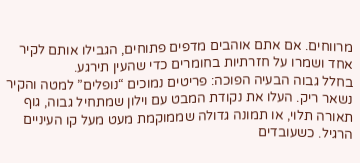מרווחים. אם אתם אוהבים מדפים פתוחים, הגבילו אותם לקיר אחד ושמרו על חזרתיות בחומרים כדי שהעין תירגע.
בחלל גבוה הבעיה הפוכה: פריטים נמוכים “נופלים” למטה והקיר נשאר ריק. העלו את נקודת המבט עם וילון שמתחיל גבוה, גוף תאורה תלוי, או תמונה גדולה שממוקמת מעט מעל קו העיניים הרגיל. כשעובדים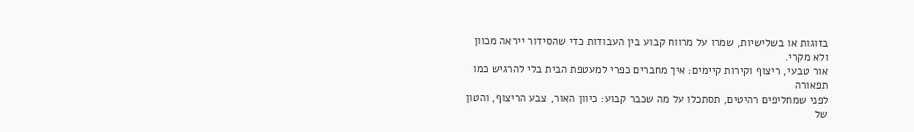בזוגות או בשלישיות, שמרו על מרווח קבוע בין העבודות כדי שהסידור ייראה מכוון ולא מקרי.
אור טבעי, ריצוף וקירות קיימים: איך מחברים כפרי למעטפת הבית בלי להרגיש כמו תפאורה
לפני שמחליפים רהיטים, תסתכלו על מה שכבר קבוע: כיוון האור, צבע הריצוף, והטון של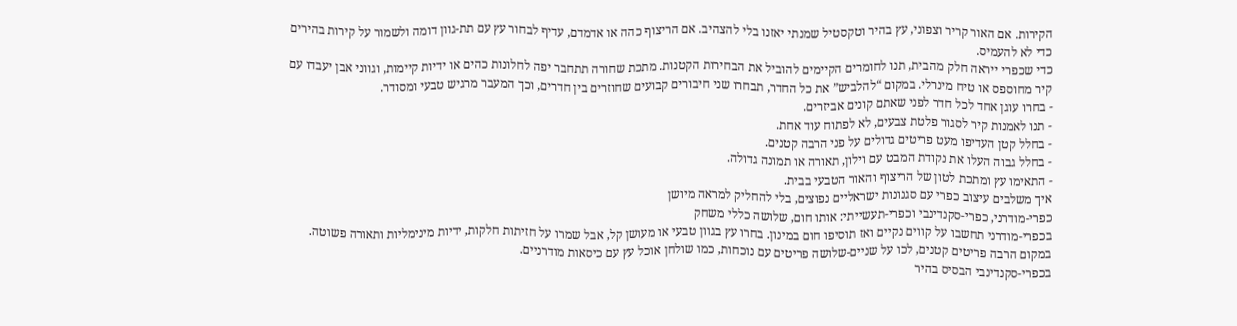הקירות. אם האור קריר וצפוני, עץ בהיר וטקסטיל שמנתי יאזנו בלי להצהיב. אם הריצוף כהה או אדמדם, עדיף לבחור עץ עם תת-גוון דומה ולשמור על קירות בהירים כדי לא להעמיס.
כדי שכפרי ייראה חלק מהבית, תנו לחומרים הקיימים להוביל את הבחירות הקטנות. מתכת שחורה תתחבר יפה לחלונות כהים או ידיות קיימות, וגווני אבן יעבדו עם קיר מחוספס או טיח מינרלי. במקום “להלביש” את כל החדר, תבחרו שני חיבורים קבועים שחוזרים בין חדרים, וכך המעבר מרגיש טבעי ומסודר.
- בחרו עוגן אחד לכל חדר לפני שאתם קונים אביזרים.
- תנו לאמנות קיר לסגור פלטת צבעים, לא לפתוח עוד אחת.
- בחלל קטן העדיפו מעט פריטים גדולים על פני הרבה קטנים.
- בחלל גבוה העלו את נקודת המבט עם וילון, תאורה או תמונה גדולה.
- התאימו עץ ומתכת לטון של הריצוף והאור הטבעי בבית.
איך משלבים עיצוב כפרי עם סגנונות ישראליים נפוצים, בלי להחליק למראה מיושן
כפרי-מודרני, כפרי-סקנדינבי וכפרי-תעשייתי: אותו חום, שלושה כללי משחק
בכפרי-מודרני תחשבו על קווים נקיים ואז תוסיפו חום במינון. בחרו עץ בגוון טבעי או מעושן קל, אבל שמרו על חזיתות חלקות, ידיות מינימליות ותאורה פשוטה. במקום הרבה פריטים קטנים, לכו על שניים-שלושה פריטים עם נוכחות, כמו שולחן אוכל עץ עם כיסאות מודרניים.
בכפרי-סקנדינבי הבסיס בהיר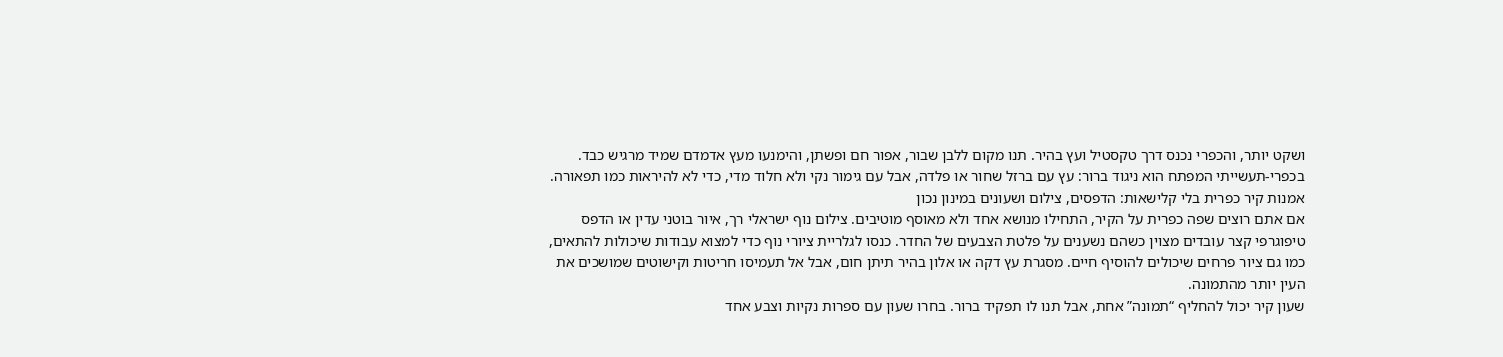ושקט יותר, והכפרי נכנס דרך טקסטיל ועץ בהיר. תנו מקום ללבן שבור, אפור חם ופשתן, והימנעו מעץ אדמדם שמיד מרגיש כבד. בכפרי-תעשייתי המפתח הוא ניגוד ברור: עץ עם ברזל שחור או פלדה, אבל עם גימור נקי ולא חלוד מדי, כדי לא להיראות כמו תפאורה.
אמנות קיר כפרית בלי קלישאות: הדפסים, צילום ושעונים במינון נכון
אם אתם רוצים שפה כפרית על הקיר, התחילו מנושא אחד ולא מאוסף מוטיבים. צילום נוף ישראלי רך, איור בוטני עדין או הדפס טיפוגרפי קצר עובדים מצוין כשהם נשענים על פלטת הצבעים של החדר. כנסו לגלריית ציורי נוף כדי למצוא עבודות שיכולות להתאים, כמו גם ציור פרחים שיכולים להוסיף חיים. מסגרת עץ דקה או אלון בהיר תיתן חום, אבל אל תעמיסו חריטות וקישוטים שמושכים את העין יותר מהתמונה.
שעון קיר יכול להחליף “תמונה” אחת, אבל תנו לו תפקיד ברור. בחרו שעון עם ספרות נקיות וצבע אחד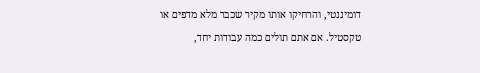דומיננטי, והרחיקו אותו מקיר שכבר מלא מדפים או טקסטיל. אם אתם תולים כמה עבודות יחד,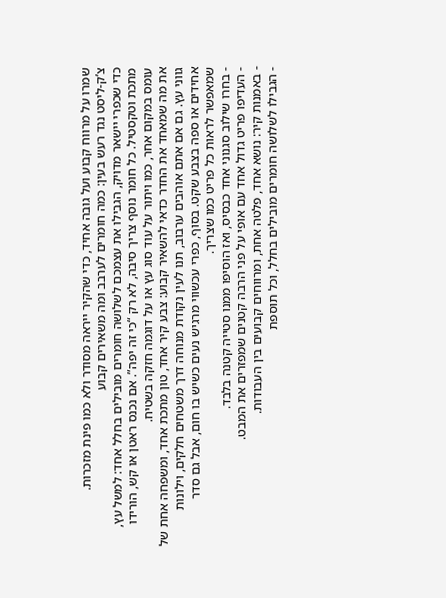שמרו על מרווח קבוע ועל גובה אחיד, כדי שהקיר ייראה מסודר ולא כמו פינת מזכרות.
צ’ק-ליסט נגד רעש בעין: כמה חומרים לערבב ומה משאירים קבוע
כדי שכפרי יישאר מדויק, הגבילו את עצמכם לשלושה חומרים מובילים בחלל אחד: למשל עץ, מתכת וטקסטיל. כל חומר נוסף צריך סיבה, לא רק “כי זה יפה”. אם נכנס ראטן או קש, הורידו עומס במקום אחר, כמו ויתור על עוד סוג עץ או על דוגמה חזקה בשטיח.
את מה שמאחד את החדר כדאי להשאיר קבוע: צבע קיר אחד, טון מתכת אחד, ומשפחה אחת של גווני עץ. גם אם אתם אוהבים ערבוב, תנו לעין נקודת מנוחה דרך משטחים חלקים, וילונות אחידים או ספה בצבע שקט. בסוף, כפרי עכשווי מרגיש נעים כשיש בו חום, אבל גם סדר שמאפשר לראות כל פריט כמו שצריך.
- בחרו שילוב סגנוני אחד כבסיס, ואז הוסיפו ממנו סטייה קטנה בלבד.
- העדיפו פריט גדול אחד עם אופי על פני הרבה קטנים שמפזרים את המבט.
- באמנות קיר: נושא אחד, פלטה אחת, ומרווחים קבועים בין העבודות.
- הגבילו לשלושה חומרים מובילים בחלל, וכל תוספת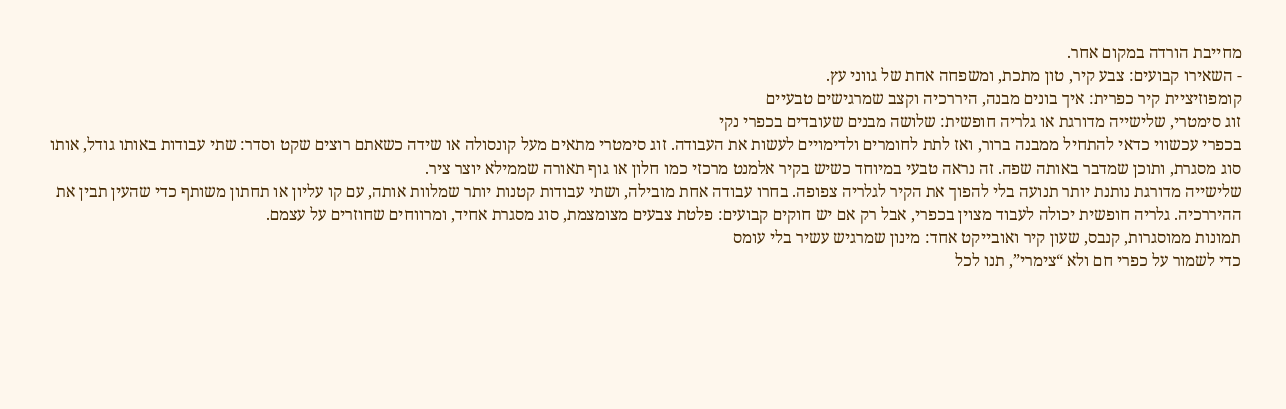מחייבת הורדה במקום אחר.
- השאירו קבועים: צבע קיר, טון מתכת, ומשפחה אחת של גווני עץ.
קומפוזיציית קיר כפרית: איך בונים מבנה, היררכיה וקצב שמרגישים טבעיים
זוג סימטרי, שלישייה מדורגת או גלריה חופשית: שלושה מבנים שעובדים בכפרי נקי
בכפרי עכשווי כדאי להתחיל ממבנה ברור, ואז לתת לחומרים ולדימויים לעשות את העבודה. זוג סימטרי מתאים מעל קונסולה או שידה כשאתם רוצים שקט וסדר: שתי עבודות באותו גודל, אותו סוג מסגרת, ותוכן שמדבר באותה שפה. זה נראה טבעי במיוחד כשיש בקיר אלמנט מרכזי כמו חלון או גוף תאורה שממילא יוצר ציר.
שלישייה מדורגת נותנת יותר תנועה בלי להפוך את הקיר לגלריה צפופה. בחרו עבודה אחת מובילה, ושתי עבודות קטנות יותר שמלוות אותה, עם קו עליון או תחתון משותף כדי שהעין תבין את ההיררכיה. גלריה חופשית יכולה לעבוד מצוין בכפרי, אבל רק אם יש חוקים קבועים: פלטת צבעים מצומצמת, סוג מסגרת אחיד, ומרווחים שחוזרים על עצמם.
תמונות ממוסגרות, קנבס, שעון קיר ואובייקט אחד: מינון שמרגיש עשיר בלי עומס
כדי לשמור על כפרי חם ולא “צימרי”, תנו לכל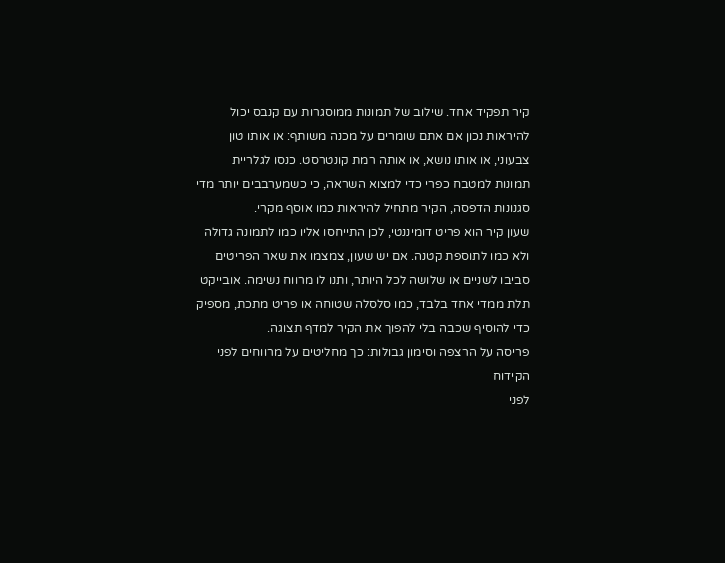קיר תפקיד אחד. שילוב של תמונות ממוסגרות עם קנבס יכול להיראות נכון אם אתם שומרים על מכנה משותף: או אותו טון צבעוני, או אותו נושא, או אותה רמת קונטרסט. כנסו לגלריית תמונות למטבח כפרי כדי למצוא השראה, כי כשמערבבים יותר מדי סגנונות הדפסה, הקיר מתחיל להיראות כמו אוסף מקרי.
שעון קיר הוא פריט דומיננטי, לכן התייחסו אליו כמו לתמונה גדולה ולא כמו לתוספת קטנה. אם יש שעון, צמצמו את שאר הפריטים סביבו לשניים או שלושה לכל היותר, ותנו לו מרווח נשימה. אובייקט תלת ממדי אחד בלבד, כמו סלסלה שטוחה או פריט מתכת, מספיק כדי להוסיף שכבה בלי להפוך את הקיר למדף תצוגה.
פריסה על הרצפה וסימון גבולות: כך מחליטים על מרווחים לפני הקידוח
לפני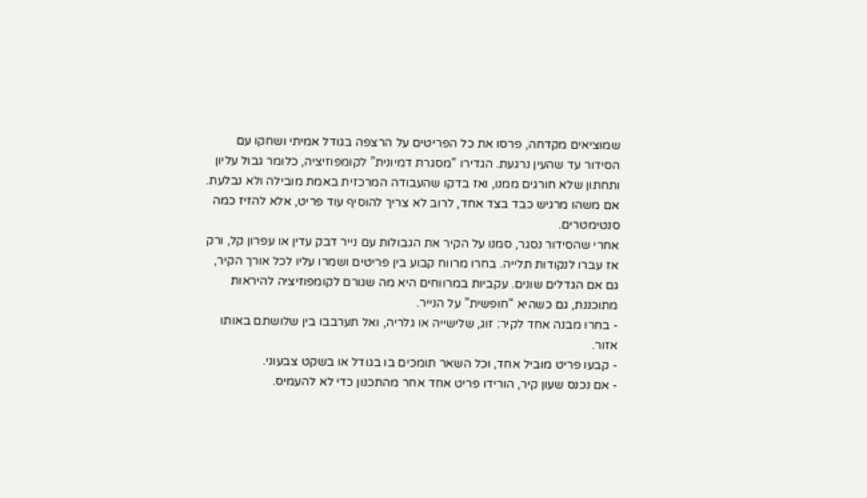שמוציאים מקדחה, פרסו את כל הפריטים על הרצפה בגודל אמיתי ושחקו עם הסידור עד שהעין נרגעת. הגדירו “מסגרת דמיונית” לקומפוזיציה, כלומר גבול עליון ותחתון שלא חורגים ממנו, ואז בדקו שהעבודה המרכזית באמת מובילה ולא נבלעת. אם משהו מרגיש כבד בצד אחד, לרוב לא צריך להוסיף עוד פריט, אלא להזיז כמה סנטימטרים.
אחרי שהסידור נסגר, סמנו על הקיר את הגבולות עם נייר דבק עדין או עפרון קל, ורק אז עברו לנקודות תלייה. בחרו מרווח קבוע בין פריטים ושמרו עליו לכל אורך הקיר, גם אם הגדלים שונים. עקביות במרווחים היא מה שגורם לקומפוזיציה להיראות מתוכננת, גם כשהיא “חופשית” על הנייר.
- בחרו מבנה אחד לקיר: זוג, שלישייה או גלריה, ואל תערבבו בין שלושתם באותו אזור.
- קבעו פריט מוביל אחד, וכל השאר תומכים בו בגודל או בשקט צבעוני.
- אם נכנס שעון קיר, הורידו פריט אחד אחר מהתכנון כדי לא להעמיס.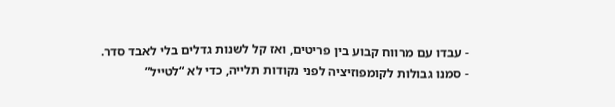- עבדו עם מרווח קבוע בין פריטים, ואז קל לשנות גדלים בלי לאבד סדר.
- סמנו גבולות לקומפוזיציה לפני נקודות תלייה, כדי לא “לטייל”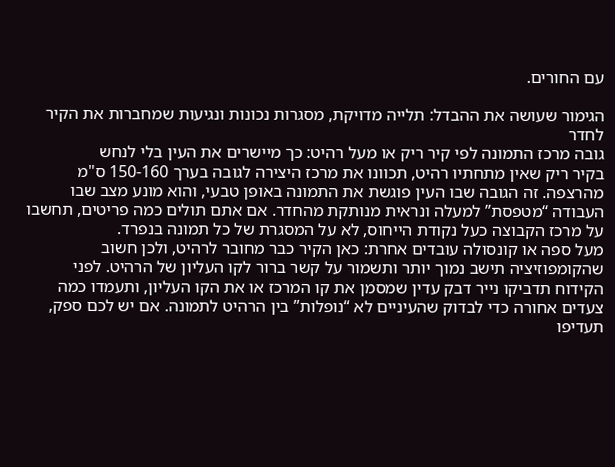עם החורים.

הגימור שעושה את ההבדל: תלייה מדויקת, מסגרות נכונות ונגיעות שמחברות את הקיר לחדר
גובה מרכז התמונה לפי קיר ריק או מעל רהיט: כך מיישרים את העין בלי לנחש
בקיר ריק שאין מתחתיו רהיט, תכוונו את מרכז היצירה לגובה בערך 150-160 ס"מ מהרצפה. זה הגובה שבו העין פוגשת את התמונה באופן טבעי, והוא מונע מצב שבו העבודה “מטפסת” למעלה ונראית מנותקת מהחדר. אם אתם תולים כמה פריטים, תחשבו על מרכז הקבוצה כעל נקודת הייחוס, לא על המסגרת של כל תמונה בנפרד.
מעל ספה או קונסולה עובדים אחרת: כאן הקיר כבר מחובר לרהיט, ולכן חשוב שהקומפוזיציה תישב נמוך יותר ותשמור על קשר ברור לקו העליון של הרהיט. לפני הקידוח תדביקו נייר דבק עדין שמסמן את קו המרכז או את הקו העליון, ותעמדו כמה צעדים אחורה כדי לבדוק שהעיניים לא “נופלות” בין הרהיט לתמונה. אם יש לכם ספק, תעדיפו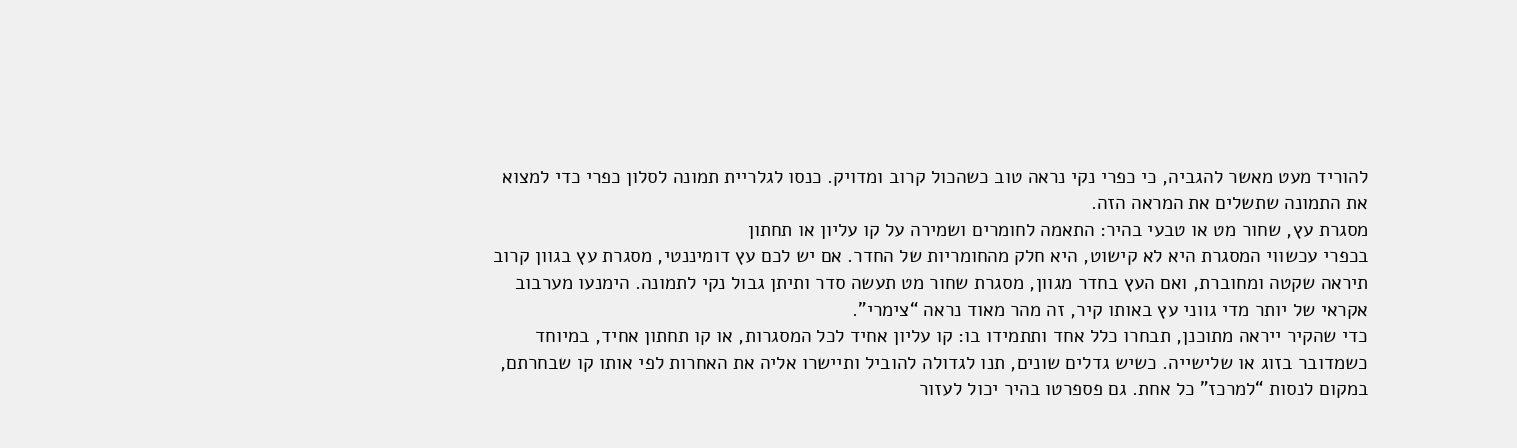להוריד מעט מאשר להגביה, כי כפרי נקי נראה טוב כשהכול קרוב ומדויק. כנסו לגלריית תמונה לסלון כפרי כדי למצוא את התמונה שתשלים את המראה הזה.
מסגרת עץ, שחור מט או טבעי בהיר: התאמה לחומרים ושמירה על קו עליון או תחתון
בכפרי עכשווי המסגרת היא לא קישוט, היא חלק מהחומריות של החדר. אם יש לכם עץ דומיננטי, מסגרת עץ בגוון קרוב תיראה שקטה ומחוברת, ואם העץ בחדר מגוון, מסגרת שחור מט תעשה סדר ותיתן גבול נקי לתמונה. הימנעו מערבוב אקראי של יותר מדי גווני עץ באותו קיר, זה מהר מאוד נראה “צימרי”.
כדי שהקיר ייראה מתוכנן, תבחרו כלל אחד ותתמידו בו: קו עליון אחיד לכל המסגרות, או קו תחתון אחיד, במיוחד כשמדובר בזוג או שלישייה. כשיש גדלים שונים, תנו לגדולה להוביל ותיישרו אליה את האחרות לפי אותו קו שבחרתם, במקום לנסות “למרכז” כל אחת. גם פספרטו בהיר יכול לעזור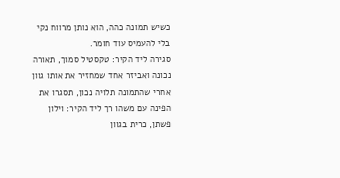כשיש תמונה כהה, הוא נותן מרווח נקי בלי להעמיס עוד חומר.
סגירה ליד הקיר: טקסטיל סמוך, תאורה נכונה ואביזר אחד שמחזיר את אותו גוון
אחרי שהתמונה תלויה נכון, תסגרו את הפינה עם משהו רך ליד הקיר: וילון פשתן, כרית בגוון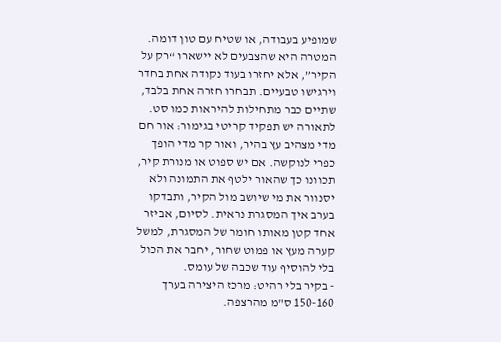שמופיע בעבודה, או שטיח עם טון דומה. המטרה היא שהצבעים לא יישארו “רק על הקיר”, אלא יחזרו בעוד נקודה אחת בחדר וירגישו טבעיים. תבחרו חזרה אחת בלבד, שתיים כבר מתחילות להיראות כמו סט.
לתאורה יש תפקיד קריטי בגימור: אור חם מדי מצהיב עץ בהיר, ואור קר מדי הופך כפרי לנוקשה. אם יש ספוט או מנורת קיר, תכוונו כך שהאור ילטף את התמונה ולא יסנוור את מי שיושב מול הקיר, ותבדקו בערב איך המסגרת נראית. לסיום, אביזר אחד קטן מאותו חומר של המסגרת, למשל קערה מעץ או פמוט שחור, יחבר את הכול בלי להוסיף עוד שכבה של עומס.
- בקיר בלי רהיט: מרכז היצירה בערך 150-160 ס"מ מהרצפה.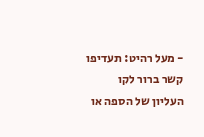- מעל רהיט: תעדיפו קשר ברור לקו העליון של הספה או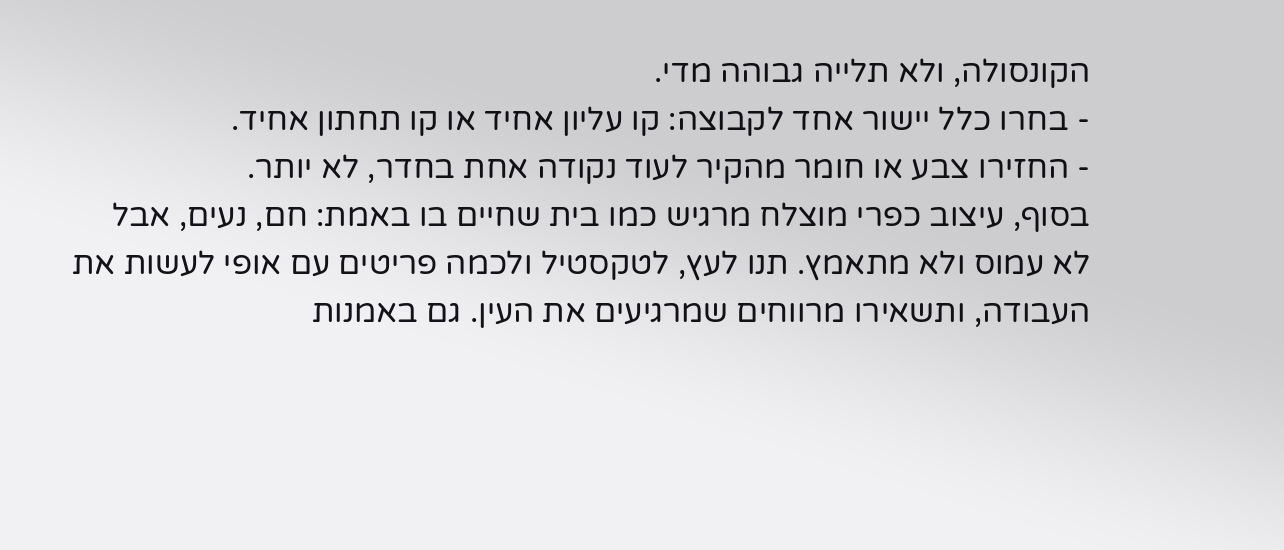הקונסולה, ולא תלייה גבוהה מדי.
- בחרו כלל יישור אחד לקבוצה: קו עליון אחיד או קו תחתון אחיד.
- החזירו צבע או חומר מהקיר לעוד נקודה אחת בחדר, לא יותר.
בסוף, עיצוב כפרי מוצלח מרגיש כמו בית שחיים בו באמת: חם, נעים, אבל לא עמוס ולא מתאמץ. תנו לעץ, לטקסטיל ולכמה פריטים עם אופי לעשות את העבודה, ותשאירו מרווחים שמרגיעים את העין. גם באמנות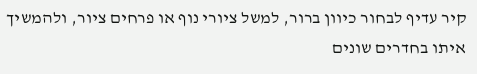קיר עדיף לבחור כיוון ברור, למשל ציורי נוף או פרחים ציור, ולהמשיך איתו בחדרים שונים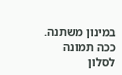במינון משתנה. ככה תמונה לסלון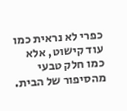כפרי לא נראית כמו עוד קישוט, אלא כמו חלק טבעי מהסיפור של הבית.